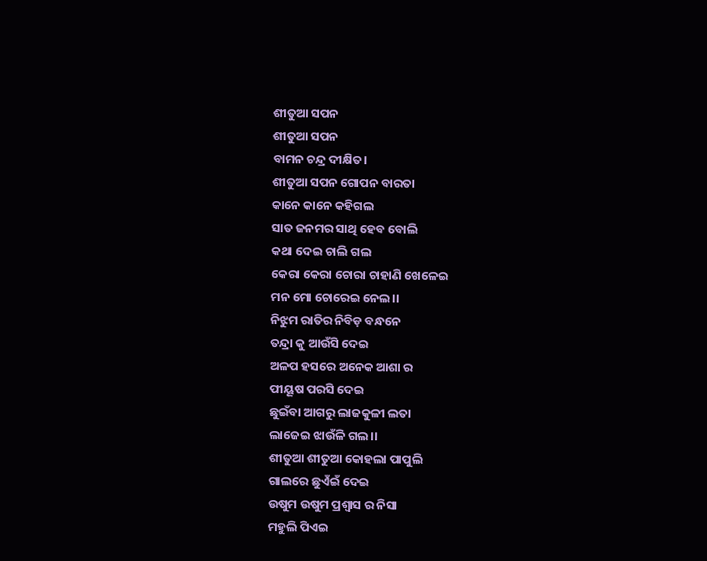ଶୀତୁଆ ସପନ
ଶୀତୁଆ ସପନ
ବାମନ ଚନ୍ଦ୍ର ଦୀକ୍ଷିତ।
ଶୀତୁଆ ସପନ ଗୋପନ ବାରତା
କାନେ କାନେ କହିଗଲ
ସାତ ଜନମର ସାଥି ହେବ ବୋଲି
କଥା ଦେଇ ଚାଲି ଗଲ
କେରା କେରା ଚୋରା ଚାହାଣି ଖେଳେଇ
ମନ ମୋ ଚୋରେଇ ନେଲ।।
ନିଝୁମ ରାତିର ନିବିଡ଼ ବନ୍ଧନେ
ତନ୍ଦ୍ରା କୁ ଆଉଁସି ଦେଇ
ଅଳପ ହସରେ ଅନେକ ଆଶା ର
ପୀୟୂଷ ପରସି ଦେଇ
ଛୁଇଁବା ଆଗରୁ ଲାଜକୁଳୀ ଲତା
ଲାଜେଇ ଝାଉଁଳି ଗଲ।।
ଶୀତୁଆ ଶୀତୁଆ କୋହଲା ପାପୁଲି
ଗାଲରେ ଛୁଏଁଇଁ ଦେଇ
ଉଷୁମ ଉଷୁମ ପ୍ରଶ୍ବାସ ର ନିସା
ମହୁଲି ପିଏଇ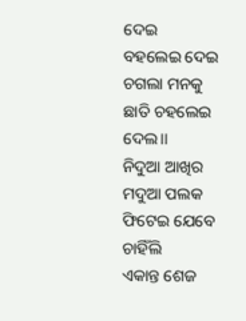ଦେଇ
ବହଲେଇ ଦେଇ ଚଗଲା ମନକୁ
ଛାତି ଚହଲେଇ ଦେଲ।।
ନିଦୁଆ ଆଖିର ମଦୁଆ ପଲକ
ଫିଟେଇ ଯେବେ ଚାହିଁଲି
ଏକାନ୍ତ ଶେଜ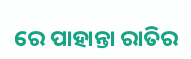ରେ ପାହାନ୍ତା ରାତିର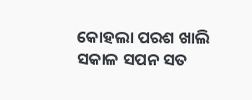କୋହଲା ପରଶ ଖାଲି
ସକାଳ ସପନ ସତ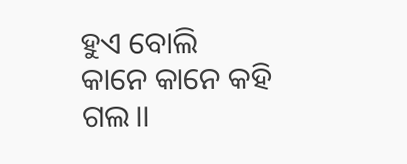ହୁଏ ବୋଲି
କାନେ କାନେ କହି ଗଲ।।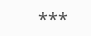***